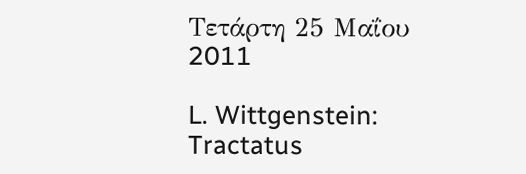Τετάρτη 25 Μαΐου 2011

L. Wittgenstein: Tractatus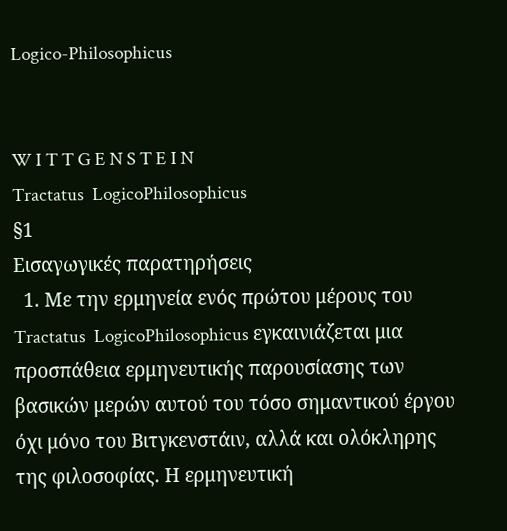Logico-Philosophicus


W I T T G E N S T E I N
Tractatus  LogicoPhilosophicus
§1
Εισαγωγικές παρατηρήσεις
  1. Με την ερμηνεία ενός πρώτου μέρους του Tractatus  LogicoPhilosophicus εγκαινιάζεται μια προσπάθεια ερμηνευτικής παρουσίασης των βασικών μερών αυτού του τόσο σημαντικού έργου όχι μόνο του Βιτγκενστάιν, αλλά και ολόκληρης της φιλοσοφίας. Η ερμηνευτική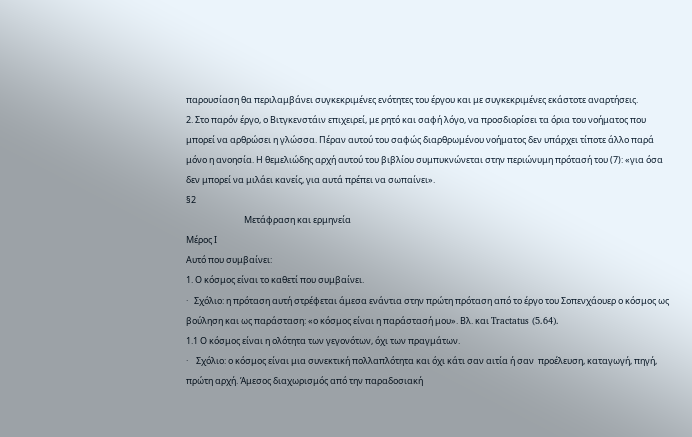παρουσίαση θα περιλαμβάνει συγκεκριμένες ενότητες του έργου και με συγκεκριμένες εκάστοτε αναρτήσεις.
2. Στο παρόν έργο, ο Βιτγκενστάιν επιχειρεί, με ρητό και σαφή λόγο, να προσδιορίσει τα όρια του νοήματος που μπορεί να αρθρώσει η γλώσσα. Πέραν αυτού του σαφώς διαρθρωμένου νοήματος δεν υπάρχει τίποτε άλλο παρά μόνο η ανοησία. Η θεμελιώδης αρχή αυτού του βιβλίου συμπυκνώνεται στην περιώνυμη πρότασή του (7): «για όσα δεν μπορεί να μιλάει κανείς, για αυτά πρέπει να σωπαίνει».
§2
                             Μετάφραση και ερμηνεία
Μέρος Ι
Αυτό που συμβαίνει:
1. Ο κόσμος είναι το καθετί που συμβαίνει.
·   Σχόλιο: η πρόταση αυτή στρέφεται άμεσα ενάντια στην πρώτη πρόταση από το έργο του Σοπενχάουερ ο κόσμος ως βούληση και ως παράσταση: «ο κόσμος είναι η παράστασή μου». Βλ. και Tractatus (5.64).
1.1 Ο κόσμος είναι η ολότητα των γεγονότων, όχι των πραγμάτων.
·    Σχόλιο: ο κόσμος είναι μια συνεκτική πολλαπλότητα και όχι κάτι σαν αιτία ή σαν  προέλευση, καταγωγή, πηγή, πρώτη αρχή. Άμεσος διαχωρισμός από την παραδοσιακή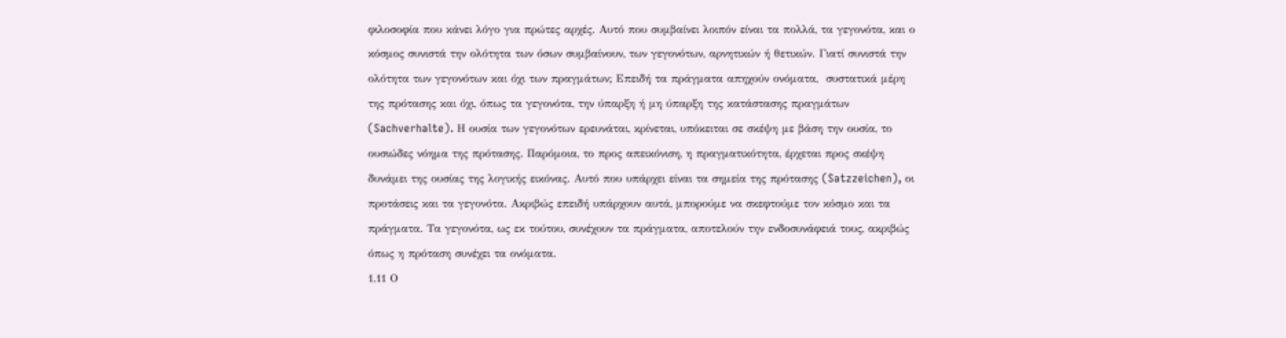φιλοσοφία που κάνει λόγο για πρώτες αρχές. Αυτό που συμβαίνει λοιπόν είναι τα πολλά, τα γεγονότα, και ο κόσμος συνιστά την ολότητα των όσων συμβαίνουν, των γεγονότων, αρνητικών ή θετικών. Γιατί συνιστά την ολότητα των γεγονότων και όχι των πραγμάτων; Επειδή τα πράγματα απηχούν ονόματα,  συστατικά μέρη της πρότασης και όχι, όπως τα γεγονότα, την ύπαρξη ή μη ύπαρξη της κατάστασης πραγμάτων (Sachverhalte). Η ουσία των γεγονότων ερευνάται, κρίνεται, υπόκειται σε σκέψη με βάση την ουσία, το ουσιώδες νόημα της πρότασης. Παρόμοια, το προς απεικόνιση, η πραγματικότητα, έρχεται προς σκέψη δυνάμει της ουσίας της λογικής εικόνας. Αυτό που υπάρχει είναι τα σημεία της πρότασης (Satzzeichen), οι προτάσεις και τα γεγονότα. Ακριβώς επειδή υπάρχουν αυτά, μπορούμε να σκεφτούμε τον κόσμο και τα πράγματα. Τα γεγονότα, ως εκ τούτου, συνέχουν τα πράγματα, αποτελούν την ενδοσυνάφειά τους, ακριβώς όπως η πρόταση συνέχει τα ονόματα.
1.11 Ο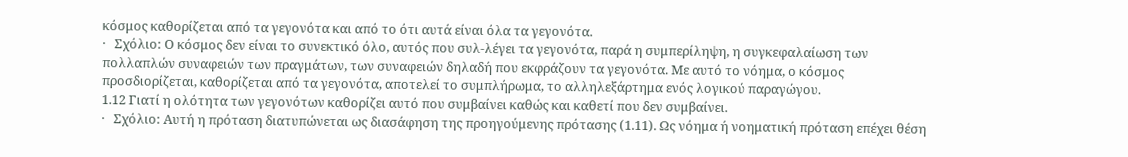κόσμος καθορίζεται από τα γεγονότα και από το ότι αυτά είναι όλα τα γεγονότα.
·   Σχόλιο: Ο κόσμος δεν είναι το συνεκτικό όλο, αυτός που συλ-λέγει τα γεγονότα, παρά η συμπερίληψη, η συγκεφαλαίωση των πολλαπλών συναφειών των πραγμάτων, των συναφειών δηλαδή που εκφράζουν τα γεγονότα. Με αυτό το νόημα, ο κόσμος προσδιορίζεται, καθορίζεται από τα γεγονότα, αποτελεί το συμπλήρωμα, το αλληλεξάρτημα ενός λογικού παραγώγου.
1.12 Γιατί η ολότητα των γεγονότων καθορίζει αυτό που συμβαίνει καθώς και καθετί που δεν συμβαίνει.
·   Σχόλιο: Αυτή η πρόταση διατυπώνεται ως διασάφηση της προηγούμενης πρότασης (1.11). Ως νόημα ή νοηματική πρόταση επέχει θέση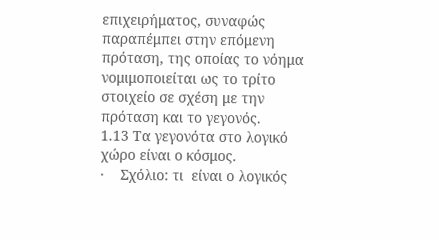επιχειρήματος, συναφώς παραπέμπει στην επόμενη πρόταση, της οποίας το νόημα νομιμοποιείται ως το τρίτο στοιχείο σε σχέση με την πρόταση και το γεγονός.
1.13 Τα γεγονότα στο λογικό χώρο είναι ο κόσμος.
·    Σχόλιο: τι  είναι ο λογικός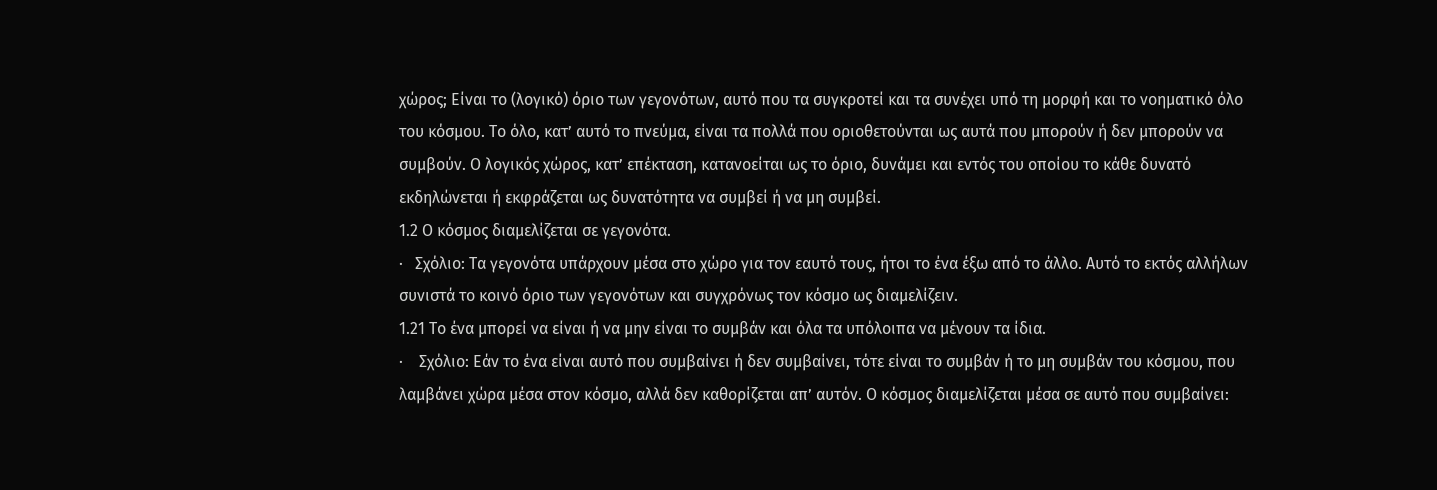χώρος; Είναι το (λογικό) όριο των γεγονότων, αυτό που τα συγκροτεί και τα συνέχει υπό τη μορφή και το νοηματικό όλο του κόσμου. Το όλο, κατ’ αυτό το πνεύμα, είναι τα πολλά που οριοθετούνται ως αυτά που μπορούν ή δεν μπορούν να συμβούν. Ο λογικός χώρος, κατ’ επέκταση, κατανοείται ως το όριο, δυνάμει και εντός του οποίου το κάθε δυνατό εκδηλώνεται ή εκφράζεται ως δυνατότητα να συμβεί ή να μη συμβεί.
1.2 Ο κόσμος διαμελίζεται σε γεγονότα.
·   Σχόλιο: Τα γεγονότα υπάρχουν μέσα στο χώρο για τον εαυτό τους, ήτοι το ένα έξω από το άλλο. Αυτό το εκτός αλλήλων συνιστά το κοινό όριο των γεγονότων και συγχρόνως τον κόσμο ως διαμελίζειν.
1.21 Το ένα μπορεί να είναι ή να μην είναι το συμβάν και όλα τα υπόλοιπα να μένουν τα ίδια.
·    Σχόλιο: Εάν το ένα είναι αυτό που συμβαίνει ή δεν συμβαίνει, τότε είναι το συμβάν ή το μη συμβάν του κόσμου, που λαμβάνει χώρα μέσα στον κόσμο, αλλά δεν καθορίζεται απ’ αυτόν. Ο κόσμος διαμελίζεται μέσα σε αυτό που συμβαίνει: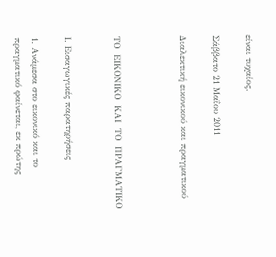είναι τυχαίος.

Σάββατο 21 Μαΐου 2011

Διαλεκτική εικονικού και πραγματικού



ΤΟ  ΕΙΚΟΝΙΚΟ  ΚΑΙ  ΤΟ  ΠΡΑΓΜΑΤΙΚΟ


Ι. Εισαγωγικές παρατηρήσεις

1. Ανάμεσα στο εικονικό και το πραγματικό φαίνεται, εκ πρώτης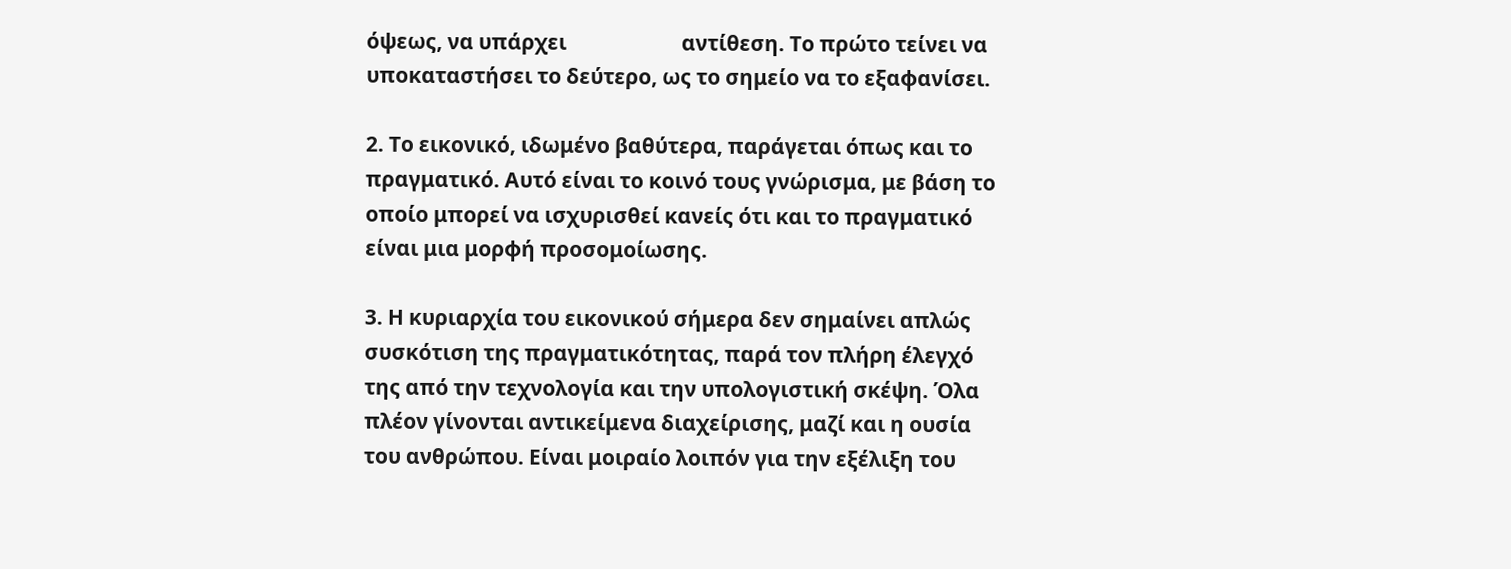όψεως, να υπάρχει                       αντίθεση. Το πρώτο τείνει να υποκαταστήσει το δεύτερο, ως το σημείο να το εξαφανίσει.

2. Το εικονικό, ιδωμένο βαθύτερα, παράγεται όπως και το πραγματικό. Αυτό είναι το κοινό τους γνώρισμα, με βάση το οποίο μπορεί να ισχυρισθεί κανείς ότι και το πραγματικό είναι μια μορφή προσομοίωσης.

3. Η κυριαρχία του εικονικού σήμερα δεν σημαίνει απλώς συσκότιση της πραγματικότητας, παρά τον πλήρη έλεγχό της από την τεχνολογία και την υπολογιστική σκέψη. Όλα πλέον γίνονται αντικείμενα διαχείρισης, μαζί και η ουσία του ανθρώπου. Είναι μοιραίο λοιπόν για την εξέλιξη του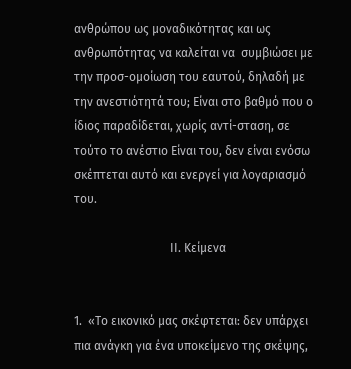ανθρώπου ως μοναδικότητας και ως ανθρωπότητας να καλείται να  συμβιώσει με την προσ-ομοίωση του εαυτού, δηλαδή με την ανεστιότητά του; Είναι στο βαθμό που ο ίδιος παραδίδεται, χωρίς αντί-σταση, σε τούτο το ανέστιο Είναι του, δεν είναι ενόσω σκέπτεται αυτό και ενεργεί για λογαριασμό του.

                                ΙΙ. Κείμενα


1.  «Το εικονικό μας σκέφτεται: δεν υπάρχει πια ανάγκη για ένα υποκείμενο της σκέψης,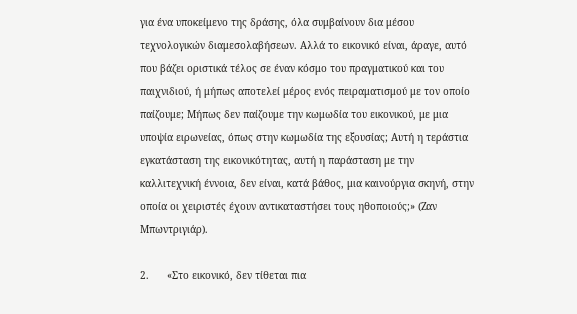για ένα υποκείμενο της δράσης, όλα συμβαίνουν δια μέσου τεχνολογικών διαμεσολαβήσεων. Αλλά το εικονικό είναι, άραγε, αυτό που βάζει οριστικά τέλος σε έναν κόσμο του πραγματικού και του παιχνιδιού, ή μήπως αποτελεί μέρος ενός πειραματισμού με τον οποίο παίζουμε; Μήπως δεν παίζουμε την κωμωδία του εικονικού, με μια υποψία ειρωνείας, όπως στην κωμωδία της εξουσίας; Αυτή η τεράστια εγκατάσταση της εικονικότητας, αυτή η παράσταση με την καλλιτεχνική έννοια, δεν είναι, κατά βάθος, μια καινούργια σκηνή, στην οποία οι χειριστές έχουν αντικαταστήσει τους ηθοποιούς;» (Ζαν Μπωντριγιάρ).

2.      «Στο εικονικό, δεν τίθεται πια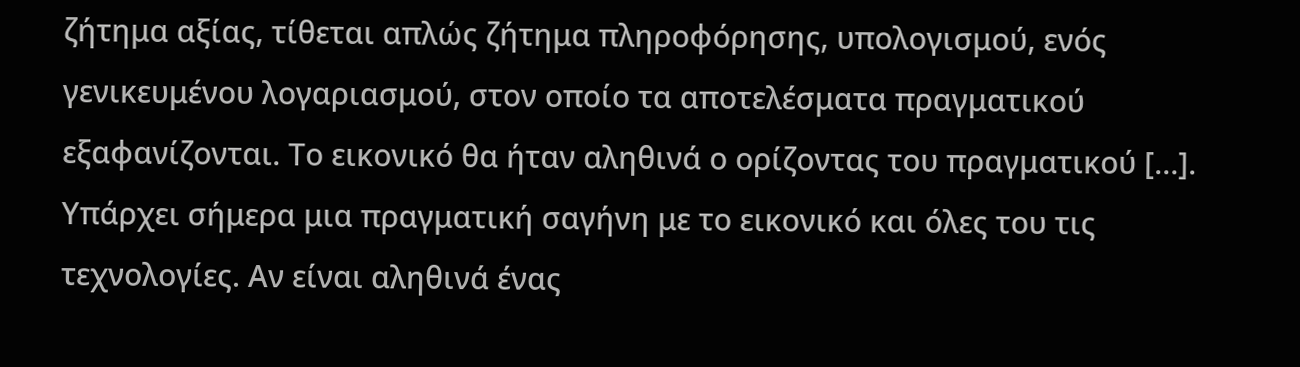ζήτημα αξίας, τίθεται απλώς ζήτημα πληροφόρησης, υπολογισμού, ενός γενικευμένου λογαριασμού, στον οποίο τα αποτελέσματα πραγματικού εξαφανίζονται. Το εικονικό θα ήταν αληθινά ο ορίζοντας του πραγματικού […]. Υπάρχει σήμερα μια πραγματική σαγήνη με το εικονικό και όλες του τις τεχνολογίες. Αν είναι αληθινά ένας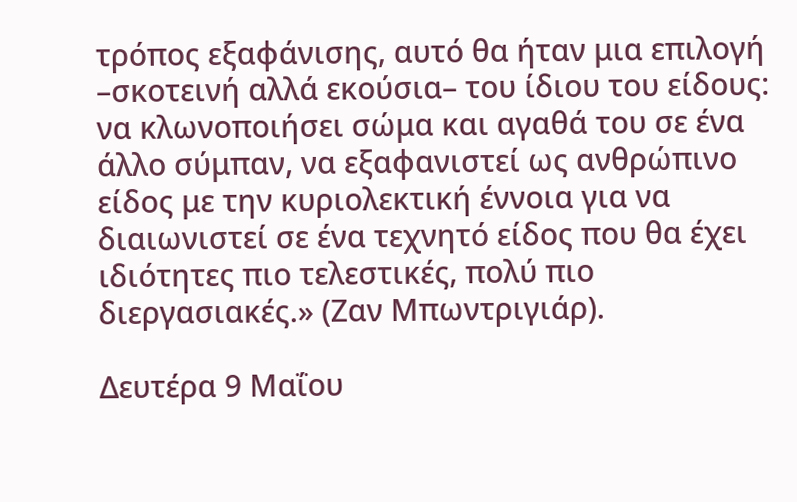τρόπος εξαφάνισης, αυτό θα ήταν μια επιλογή –σκοτεινή αλλά εκούσια– του ίδιου του είδους: να κλωνοποιήσει σώμα και αγαθά του σε ένα άλλο σύμπαν, να εξαφανιστεί ως ανθρώπινο είδος με την κυριολεκτική έννοια για να διαιωνιστεί σε ένα τεχνητό είδος που θα έχει ιδιότητες πιο τελεστικές, πολύ πιο διεργασιακές.» (Ζαν Μπωντριγιάρ).

Δευτέρα 9 Μαΐου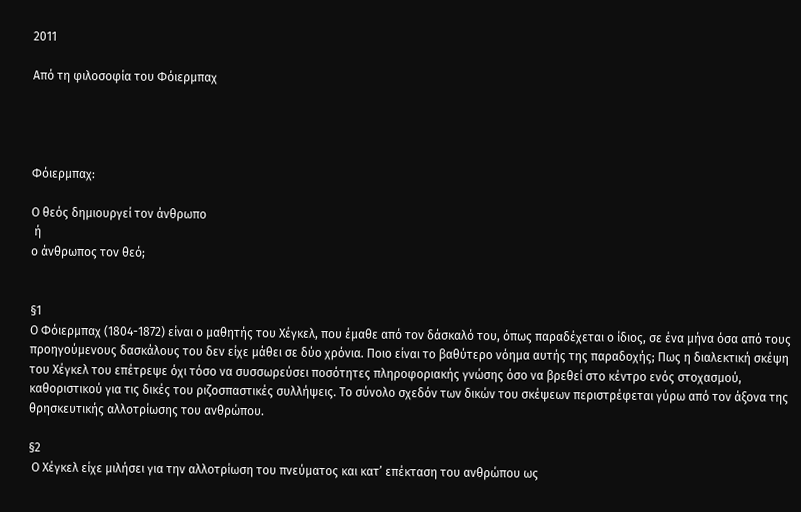2011

Από τη φιλοσοφία του Φόιερμπαχ




Φόιερμπαχ:

Ο θεός δημιουργεί τον άνθρωπο
 ή
ο άνθρωπος τον θεό;


§1
Ο Φόιερμπαχ (1804-1872) είναι ο μαθητής του Χέγκελ, που έμαθε από τον δάσκαλό του, όπως παραδέχεται ο ίδιος, σε ένα μήνα όσα από τους προηγούμενους δασκάλους του δεν είχε μάθει σε δύο χρόνια. Ποιο είναι το βαθύτερο νόημα αυτής της παραδοχής; Πως η διαλεκτική σκέψη του Χέγκελ του επέτρεψε όχι τόσο να συσσωρεύσει ποσότητες πληροφοριακής γνώσης όσο να βρεθεί στο κέντρο ενός στοχασμού, καθοριστικού για τις δικές του ριζοσπαστικές συλλήψεις. Το σύνολο σχεδόν των δικών του σκέψεων περιστρέφεται γύρω από τον άξονα της θρησκευτικής αλλοτρίωσης του ανθρώπου.

§2
 Ο Χέγκελ είχε μιλήσει για την αλλοτρίωση του πνεύματος και κατ’ επέκταση του ανθρώπου ως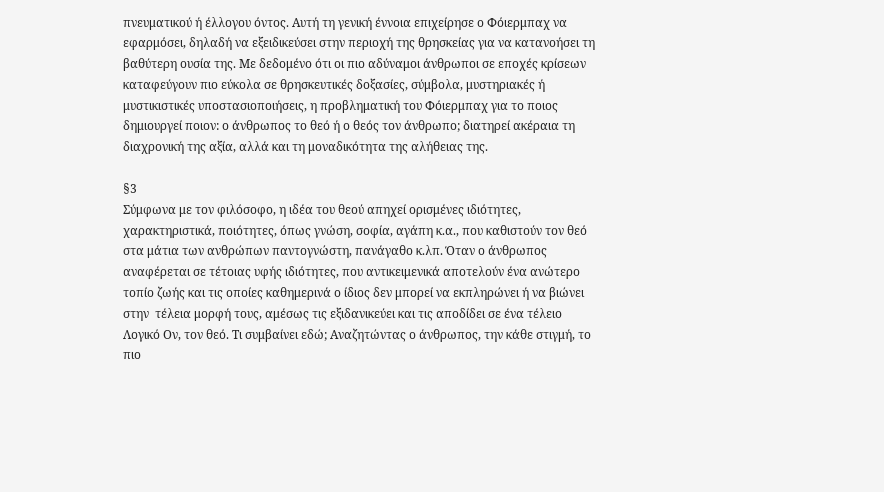πνευματικού ή έλλογου όντος. Αυτή τη γενική έννοια επιχείρησε ο Φόιερμπαχ να εφαρμόσει, δηλαδή να εξειδικεύσει στην περιοχή της θρησκείας για να κατανοήσει τη βαθύτερη ουσία της. Με δεδομένο ότι οι πιο αδύναμοι άνθρωποι σε εποχές κρίσεων καταφεύγουν πιο εύκολα σε θρησκευτικές δοξασίες, σύμβολα, μυστηριακές ή μυστικιστικές υποστασιοποιήσεις, η προβληματική του Φόιερμπαχ για το ποιος δημιουργεί ποιον: ο άνθρωπος το θεό ή ο θεός τον άνθρωπο; διατηρεί ακέραια τη διαχρονική της αξία, αλλά και τη μοναδικότητα της αλήθειας της.

§3
Σύμφωνα με τον φιλόσοφο, η ιδέα του θεού απηχεί ορισμένες ιδιότητες, χαρακτηριστικά, ποιότητες, όπως γνώση, σοφία, αγάπη κ.α., που καθιστούν τον θεό στα μάτια των ανθρώπων παντογνώστη, πανάγαθο κ.λπ. Όταν ο άνθρωπος αναφέρεται σε τέτοιας υφής ιδιότητες, που αντικειμενικά αποτελούν ένα ανώτερο τοπίο ζωής και τις οποίες καθημερινά ο ίδιος δεν μπορεί να εκπληρώνει ή να βιώνει στην  τέλεια μορφή τους, αμέσως τις εξιδανικεύει και τις αποδίδει σε ένα τέλειο Λογικό Ον, τον θεό. Τι συμβαίνει εδώ; Αναζητώντας ο άνθρωπος, την κάθε στιγμή, το πιο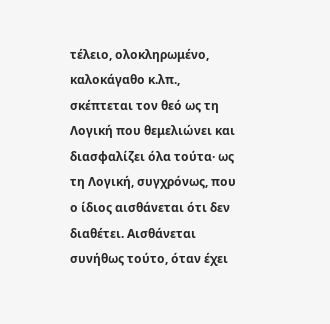τέλειο, ολοκληρωμένο, καλοκάγαθο κ.λπ., σκέπτεται τον θεό ως τη Λογική που θεμελιώνει και διασφαλίζει όλα τούτα· ως τη Λογική, συγχρόνως, που ο ίδιος αισθάνεται ότι δεν διαθέτει. Αισθάνεται συνήθως τούτο, όταν έχει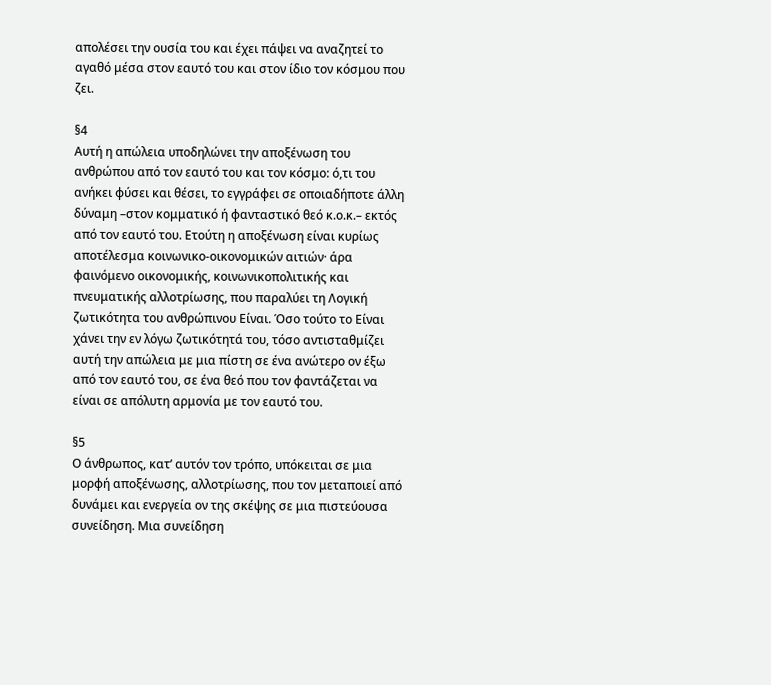απολέσει την ουσία του και έχει πάψει να αναζητεί το αγαθό μέσα στον εαυτό του και στον ίδιο τον κόσμου που ζει.

§4
Αυτή η απώλεια υποδηλώνει την αποξένωση του ανθρώπου από τον εαυτό του και τον κόσμο: ό,τι του ανήκει φύσει και θέσει, το εγγράφει σε οποιαδήποτε άλλη δύναμη –στον κομματικό ή φανταστικό θεό κ.ο.κ.– εκτός από τον εαυτό του. Ετούτη η αποξένωση είναι κυρίως αποτέλεσμα κοινωνικο-οικονομικών αιτιών· άρα φαινόμενο οικονομικής, κοινωνικοπολιτικής και πνευματικής αλλοτρίωσης, που παραλύει τη Λογική ζωτικότητα του ανθρώπινου Είναι. Όσο τούτο το Είναι χάνει την εν λόγω ζωτικότητά του, τόσο αντισταθμίζει αυτή την απώλεια με μια πίστη σε ένα ανώτερο ον έξω από τον εαυτό του, σε ένα θεό που τον φαντάζεται να είναι σε απόλυτη αρμονία με τον εαυτό του.

§5
Ο άνθρωπος, κατ’ αυτόν τον τρόπο, υπόκειται σε μια μορφή αποξένωσης, αλλοτρίωσης, που τον μεταποιεί από δυνάμει και ενεργεία ον της σκέψης σε μια πιστεύουσα συνείδηση. Μια συνείδηση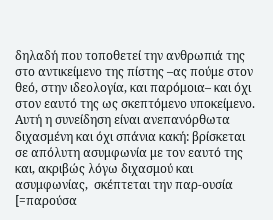δηλαδή που τοποθετεί την ανθρωπιά της στο αντικείμενο της πίστης –ας πούμε στον θεό, στην ιδεολογία, και παρόμοια– και όχι στον εαυτό της ως σκεπτόμενο υποκείμενο. Αυτή η συνείδηση είναι ανεπανόρθωτα διχασμένη και όχι σπάνια κακή: βρίσκεται σε απόλυτη ασυμφωνία με τον εαυτό της και, ακριβώς λόγω διχασμού και ασυμφωνίας,  σκέπτεται την παρ-ουσία [=παρούσα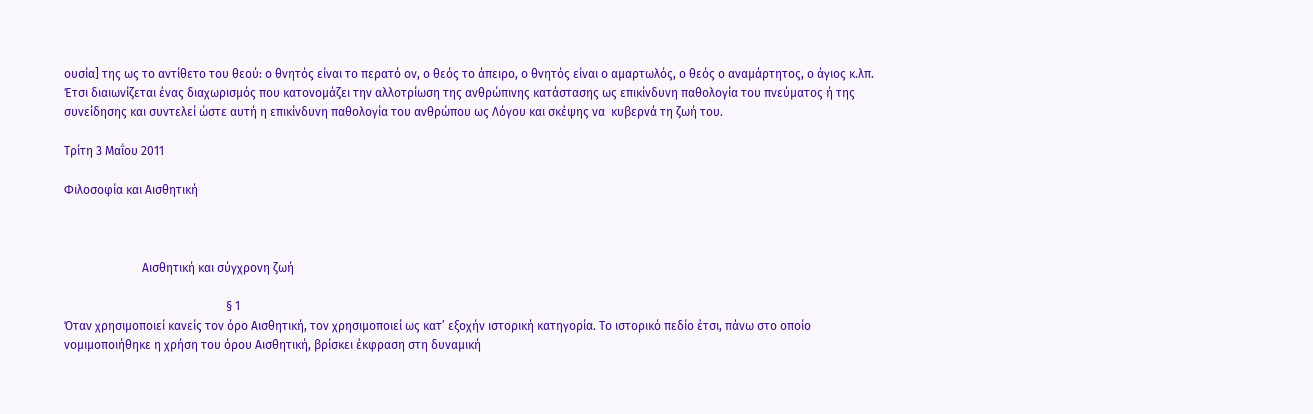ουσία] της ως το αντίθετο του θεού: ο θνητός είναι το περατό ον, ο θεός το άπειρο, ο θνητός είναι ο αμαρτωλός, ο θεός ο αναμάρτητος, ο άγιος κ.λπ. Έτσι διαιωνίζεται ένας διαχωρισμός που κατονομάζει την αλλοτρίωση της ανθρώπινης κατάστασης ως επικίνδυνη παθολογία του πνεύματος ή της συνείδησης και συντελεί ώστε αυτή η επικίνδυνη παθολογία του ανθρώπου ως Λόγου και σκέψης να  κυβερνά τη ζωή του.

Τρίτη 3 Μαΐου 2011

Φιλοσοφία και Αισθητική



                          Αισθητική και σύγχρονη ζωή

                                                      § 1
Όταν χρησιμοποιεί κανείς τον όρο Αισθητική, τον χρησιμοποιεί ως κατ’ εξοχήν ιστορική κατηγορία. Το ιστορικό πεδίο έτσι, πάνω στο οποίο νομιμοποιήθηκε η χρήση του όρου Αισθητική, βρίσκει έκφραση στη δυναμική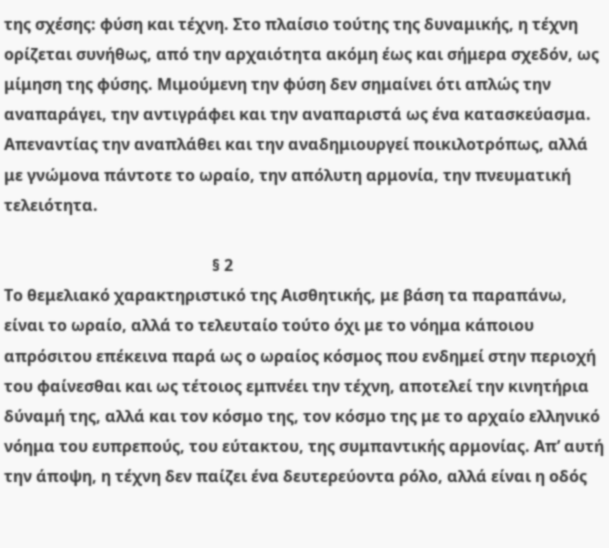της σχέσης: φύση και τέχνη. Στο πλαίσιο τούτης της δυναμικής, η τέχνη ορίζεται συνήθως, από την αρχαιότητα ακόμη έως και σήμερα σχεδόν, ως μίμηση της φύσης. Μιμούμενη την φύση δεν σημαίνει ότι απλώς την αναπαράγει, την αντιγράφει και την αναπαριστά ως ένα κατασκεύασμα. Απεναντίας την αναπλάθει και την αναδημιουργεί ποικιλοτρόπως, αλλά με γνώμονα πάντοτε το ωραίο, την απόλυτη αρμονία, την πνευματική τελειότητα.

                                                    § 2
Το θεμελιακό χαρακτηριστικό της Αισθητικής, με βάση τα παραπάνω, είναι το ωραίο, αλλά το τελευταίο τούτο όχι με το νόημα κάποιου απρόσιτου επέκεινα παρά ως ο ωραίος κόσμος που ενδημεί στην περιοχή του φαίνεσθαι και ως τέτοιος εμπνέει την τέχνη, αποτελεί την κινητήρια δύναμή της, αλλά και τον κόσμο της, τον κόσμο της με το αρχαίο ελληνικό νόημα του ευπρεπούς, του εύτακτου, της συμπαντικής αρμονίας. Απ’ αυτή την άποψη, η τέχνη δεν παίζει ένα δευτερεύοντα ρόλο, αλλά είναι η οδός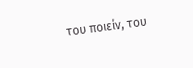του ποιείν, του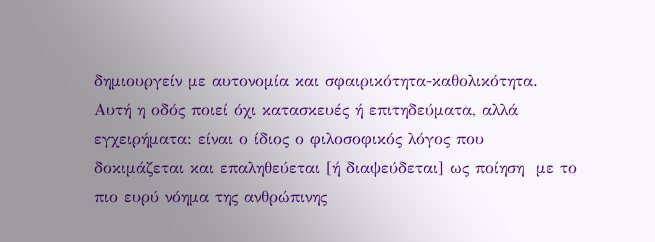δημιουργείν με αυτονομία και σφαιρικότητα-καθολικότητα. Αυτή η οδός ποιεί όχι κατασκευές ή επιτηδεύματα, αλλά εγχειρήματα: είναι ο ίδιος ο φιλοσοφικός λόγος που δοκιμάζεται και επαληθεύεται [ή διαψεύδεται] ως ποίηση  με το πιο ευρύ νόημα της ανθρώπινης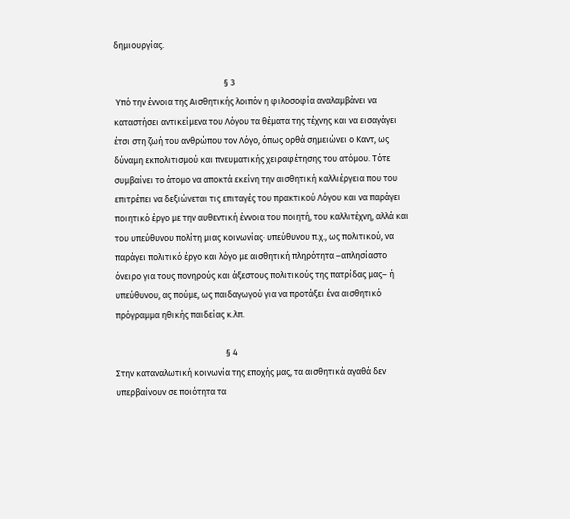δημιουργίας.

                                                       § 3
 Υπό την έννοια της Αισθητικής λοιπόν η φιλοσοφία αναλαμβάνει να καταστήσει αντικείμενα του Λόγου τα θέματα της τέχνης και να εισαγάγει έτσι στη ζωή του ανθρώπου τον Λόγο, όπως ορθά σημειώνει ο Καντ, ως δύναμη εκπολιτισμού και πνευματικής χειραφέτησης του ατόμου. Τότε συμβαίνει το άτομο να αποκτά εκείνη την αισθητική καλλιέργεια που του επιτρέπει να δεξιώνεται τις επιταγές του πρακτικού Λόγου και να παράγει ποιητικό έργο με την αυθεντική έννοια του ποιητή, του καλλιτέχνη, αλλά και του υπεύθυνου πολίτη μιας κοινωνίας· υπεύθυνου π.χ., ως πολιτικού, να παράγει πολιτικό έργο και λόγο με αισθητική πληρότητα –απλησίαστο όνειρο για τους πονηρούς και άξεστους πολιτικούς της πατρίδας μας– ή υπεύθυνου, ας πούμε, ως παιδαγωγού για να προτάξει ένα αισθητικό πρόγραμμα ηθικής παιδείας κ.λπ.

                                                       § 4
Στην καταναλωτική κοινωνία της εποχής μας, τα αισθητικά αγαθά δεν υπερβαίνουν σε ποιότητα τα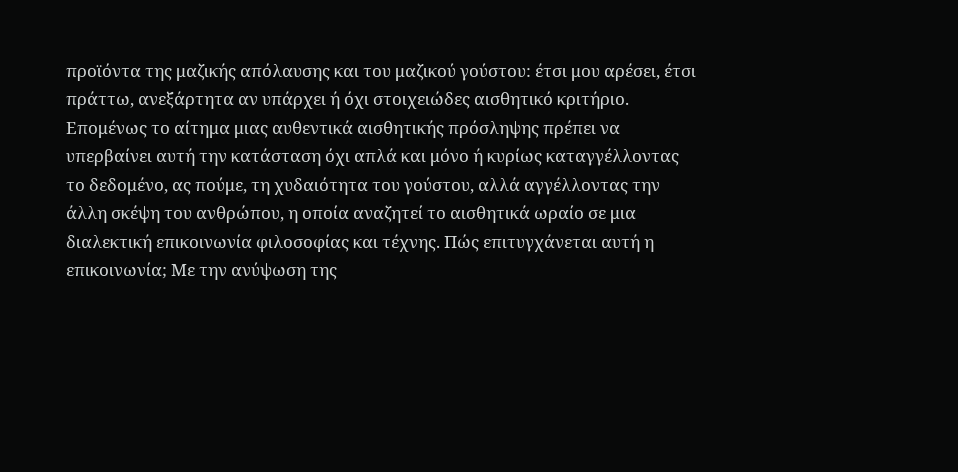προϊόντα της μαζικής απόλαυσης και του μαζικού γούστου: έτσι μου αρέσει, έτσι πράττω, ανεξάρτητα αν υπάρχει ή όχι στοιχειώδες αισθητικό κριτήριο. Επομένως το αίτημα μιας αυθεντικά αισθητικής πρόσληψης πρέπει να υπερβαίνει αυτή την κατάσταση όχι απλά και μόνο ή κυρίως καταγγέλλοντας το δεδομένο, ας πούμε, τη χυδαιότητα του γούστου, αλλά αγγέλλοντας την άλλη σκέψη του ανθρώπου, η οποία αναζητεί το αισθητικά ωραίο σε μια διαλεκτική επικοινωνία φιλοσοφίας και τέχνης. Πώς επιτυγχάνεται αυτή η επικοινωνία; Με την ανύψωση της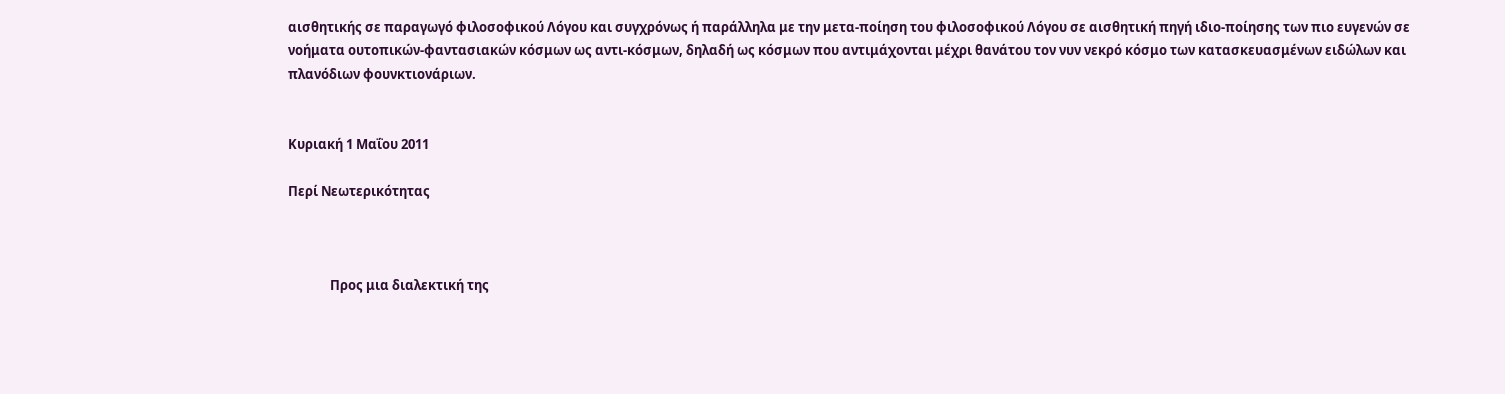αισθητικής σε παραγωγό φιλοσοφικού Λόγου και συγχρόνως ή παράλληλα με την μετα-ποίηση του φιλοσοφικού Λόγου σε αισθητική πηγή ιδιο-ποίησης των πιο ευγενών σε νοήματα ουτοπικών-φαντασιακών κόσμων ως αντι-κόσμων, δηλαδή ως κόσμων που αντιμάχονται μέχρι θανάτου τον νυν νεκρό κόσμο των κατασκευασμένων ειδώλων και πλανόδιων φουνκτιονάριων.


Κυριακή 1 Μαΐου 2011

Περί Νεωτερικότητας



              Προς μια διαλεκτική της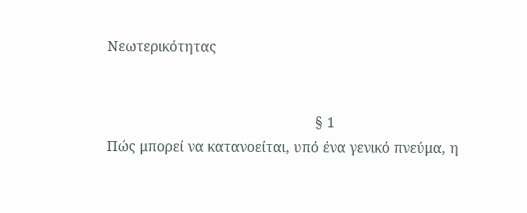Νεωτερικότητας


                                                    § 1
Πώς μπορεί να κατανοείται, υπό ένα γενικό πνεύμα, η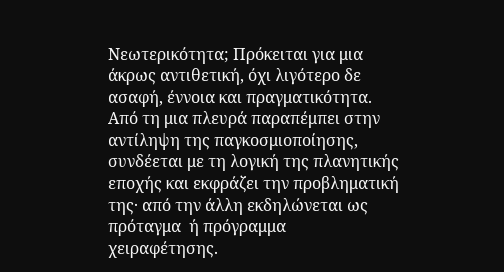Νεωτερικότητα; Πρόκειται για μια άκρως αντιθετική, όχι λιγότερο δε ασαφή, έννοια και πραγματικότητα.  Από τη μια πλευρά παραπέμπει στην αντίληψη της παγκοσμιοποίησης, συνδέεται με τη λογική της πλανητικής εποχής και εκφράζει την προβληματική της· από την άλλη εκδηλώνεται ως πρόταγμα  ή πρόγραμμα χειραφέτησης.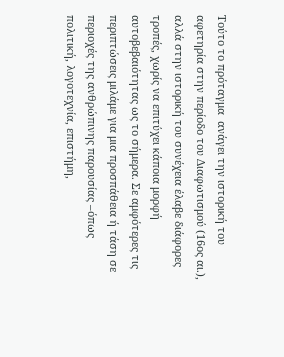Τούτο το πρόταγμα  ανάγει την ιστορική του αφετηρία στην περίοδο του Διαφωτισμού (16ος αι.), αλλά στην ιστορική του συνέχεια έλαβε διάφορες τροπές, χωρίς να επιτύχει κάποια μορφή αυτοβεβαιότητας ως το σήμερα. Σε αμφότερες τις περιπτώσεις μιλάμε για μια προσπάθεια ή τάση σε περιοχές της ανθρώπινης παρουσίας –όπως πολιτική, λογοτεχνία, επιστήμη,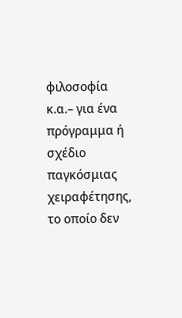φιλοσοφία κ.α.– για ένα πρόγραμμα ή σχέδιο παγκόσμιας χειραφέτησης, το οποίο δεν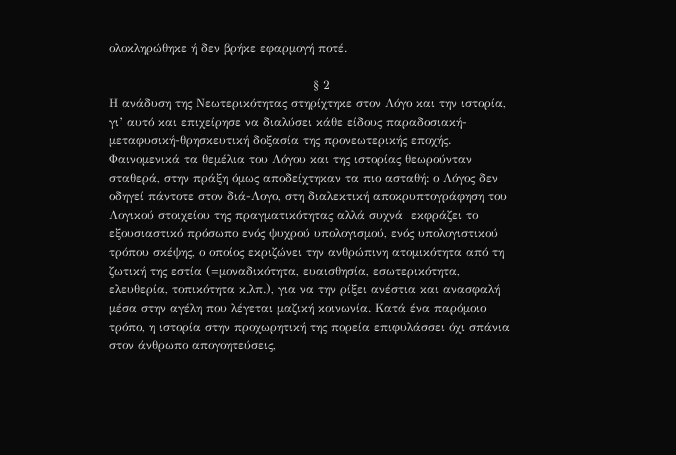ολοκληρώθηκε ή δεν βρήκε εφαρμογή ποτέ.

                                                   § 2
Η ανάδυση της Νεωτερικότητας στηρίχτηκε στον Λόγο και την ιστορία, γι’ αυτό και επιχείρησε να διαλύσει κάθε είδους παραδοσιακή-μεταφυσική-θρησκευτική δοξασία της προνεωτερικής εποχής. Φαινομενικά τα θεμέλια του Λόγου και της ιστορίας θεωρούνταν σταθερά, στην πράξη όμως αποδείχτηκαν τα πιο ασταθή: ο Λόγος δεν οδηγεί πάντοτε στον διά-Λογο, στη διαλεκτική αποκρυπτογράφηση του Λογικού στοιχείου της πραγματικότητας αλλά συχνά  εκφράζει το εξουσιαστικό πρόσωπο ενός ψυχρού υπολογισμού, ενός υπολογιστικού τρόπου σκέψης, ο οποίος εκριζώνει την ανθρώπινη ατομικότητα από τη ζωτική της εστία (=μοναδικότητα, ευαισθησία, εσωτερικότητα, ελευθερία, τοπικότητα κ.λπ.), για να την ρίξει ανέστια και ανασφαλή μέσα στην αγέλη που λέγεται μαζική κοινωνία. Κατά ένα παρόμοιο τρόπο, η ιστορία στην προχωρητική της πορεία επιφυλάσσει όχι σπάνια στον άνθρωπο απογοητεύσεις,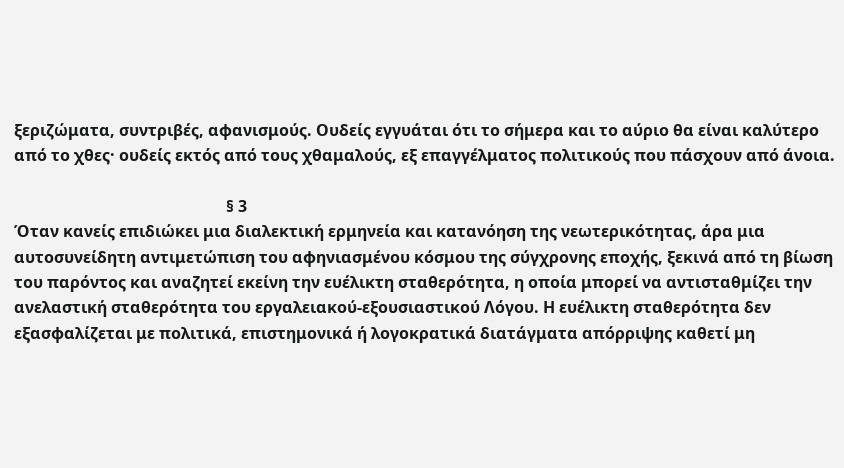ξεριζώματα, συντριβές, αφανισμούς. Ουδείς εγγυάται ότι το σήμερα και το αύριο θα είναι καλύτερο από το χθες· ουδείς εκτός από τους χθαμαλούς, εξ επαγγέλματος πολιτικούς που πάσχουν από άνοια.

                                                     § 3
Όταν κανείς επιδιώκει μια διαλεκτική ερμηνεία και κατανόηση της νεωτερικότητας, άρα μια αυτοσυνείδητη αντιμετώπιση του αφηνιασμένου κόσμου της σύγχρονης εποχής, ξεκινά από τη βίωση του παρόντος και αναζητεί εκείνη την ευέλικτη σταθερότητα, η οποία μπορεί να αντισταθμίζει την ανελαστική σταθερότητα του εργαλειακού-εξουσιαστικού Λόγου. Η ευέλικτη σταθερότητα δεν εξασφαλίζεται με πολιτικά, επιστημονικά ή λογοκρατικά διατάγματα απόρριψης καθετί μη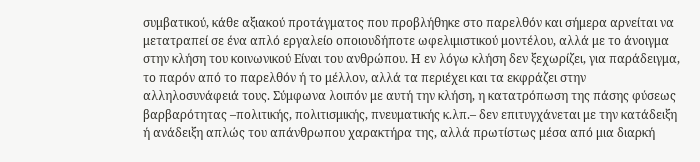συμβατικού, κάθε αξιακού προτάγματος που προβλήθηκε στο παρελθόν και σήμερα αρνείται να μετατραπεί σε ένα απλό εργαλείο οποιουδήποτε ωφελιμιστικού μοντέλου, αλλά με το άνοιγμα στην κλήση του κοινωνικού Είναι του ανθρώπου. Η εν λόγω κλήση δεν ξεχωρίζει, για παράδειγμα, το παρόν από το παρελθόν ή το μέλλον, αλλά τα περιέχει και τα εκφράζει στην αλληλοσυνάφειά τους. Σύμφωνα λοιπόν με αυτή την κλήση, η κατατρόπωση της πάσης φύσεως βαρβαρότητας –πολιτικής, πολιτισμικής, πνευματικής κ.λπ.– δεν επιτυγχάνεται με την κατάδειξη ή ανάδειξη απλώς του απάνθρωπου χαρακτήρα της, αλλά πρωτίστως μέσα από μια διαρκή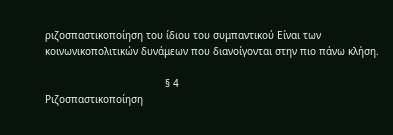ριζοσπαστικοποίηση του ίδιου του συμπαντικού Είναι των κοινωνικοπολιτικών δυνάμεων που διανοίγονται στην πιο πάνω κλήση.

                                        § 4
Ριζοσπαστικοποίηση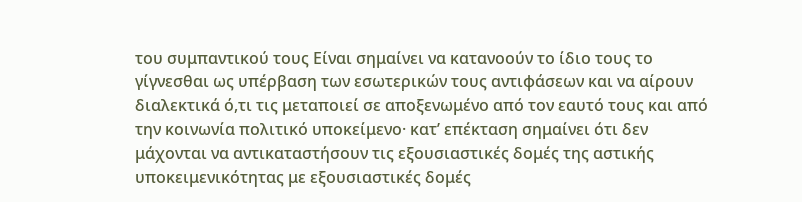του συμπαντικού τους Είναι σημαίνει να κατανοούν το ίδιο τους το γίγνεσθαι ως υπέρβαση των εσωτερικών τους αντιφάσεων και να αίρουν διαλεκτικά ό,τι τις μεταποιεί σε αποξενωμένο από τον εαυτό τους και από την κοινωνία πολιτικό υποκείμενο· κατ’ επέκταση σημαίνει ότι δεν μάχονται να αντικαταστήσουν τις εξουσιαστικές δομές της αστικής υποκειμενικότητας με εξουσιαστικές δομές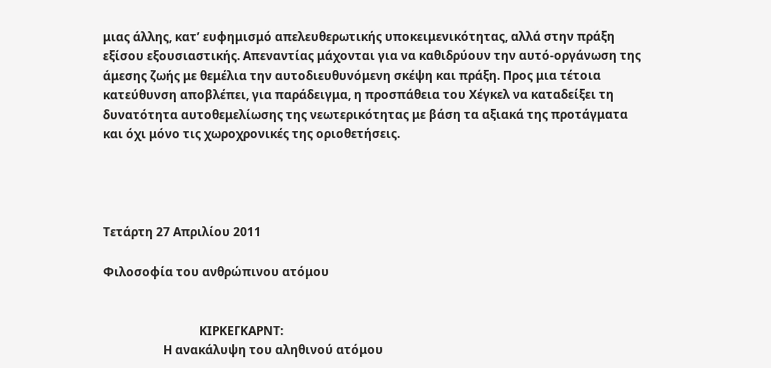μιας άλλης, κατ’ ευφημισμό απελευθερωτικής υποκειμενικότητας, αλλά στην πράξη εξίσου εξουσιαστικής. Απεναντίας μάχονται για να καθιδρύουν την αυτό-οργάνωση της άμεσης ζωής με θεμέλια την αυτοδιευθυνόμενη σκέψη και πράξη. Προς μια τέτοια κατεύθυνση αποβλέπει, για παράδειγμα, η προσπάθεια του Χέγκελ να καταδείξει τη δυνατότητα αυτοθεμελίωσης της νεωτερικότητας με βάση τα αξιακά της προτάγματα και όχι μόνο τις χωροχρονικές της οριοθετήσεις.




Τετάρτη 27 Απριλίου 2011

Φιλοσοφία του ανθρώπινου ατόμου


                                ΚΙΡΚΕΓΚΑΡΝΤ:
                    Η ανακάλυψη του αληθινού ατόμου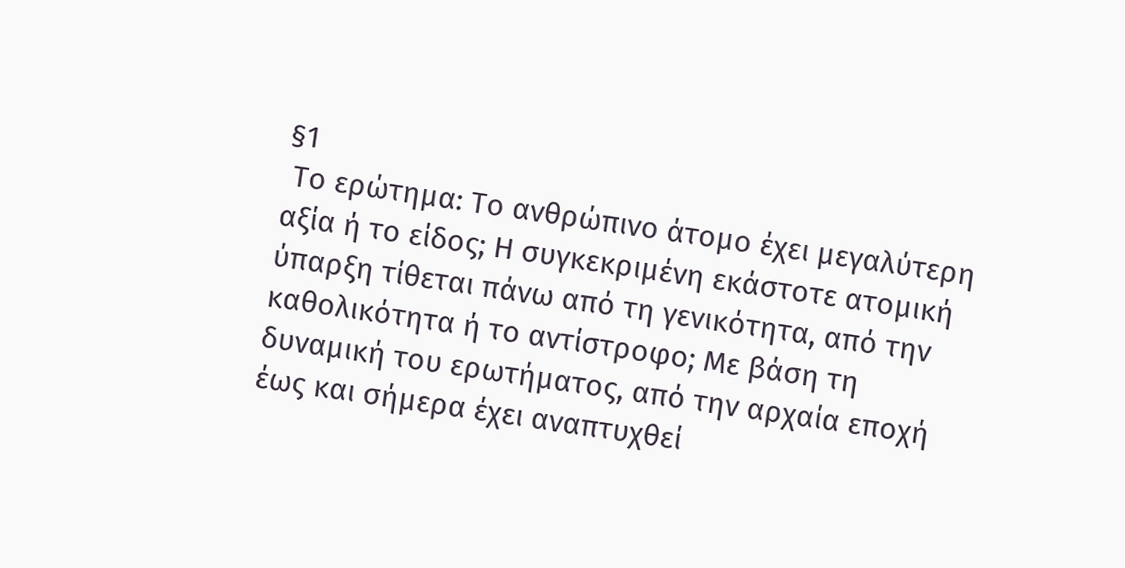§1
 Το ερώτημα: Το ανθρώπινο άτομο έχει μεγαλύτερη αξία ή το είδος; Η συγκεκριμένη εκάστοτε ατομική ύπαρξη τίθεται πάνω από τη γενικότητα, από την καθολικότητα ή το αντίστροφο; Με βάση τη δυναμική του ερωτήματος, από την αρχαία εποχή έως και σήμερα έχει αναπτυχθεί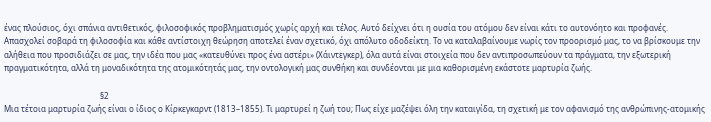ένας πλούσιος, όχι σπάνια αντιθετικός, φιλοσοφικός προβληματισμός χωρίς αρχή και τέλος. Αυτό δείχνει ότι η ουσία του ατόμου δεν είναι κάτι το αυτονόητο και προφανές. Απασχολεί σοβαρά τη φιλοσοφία και κάθε αντίστοιχη θεώρηση αποτελεί έναν σχετικό, όχι απόλυτο οδοδείκτη. Το να καταλαβαίνουμε νωρίς τον προορισμό μας, το να βρίσκουμε την αλήθεια που προσιδιάζει σε μας, την ιδέα που μας «κατευθύνει προς ένα αστέρι» (Χάιντεγκερ), όλα αυτά είναι στοιχεία που δεν αντιπροσωπεύουν τα πράγματα, την εξωτερική πραγματικότητα, αλλά τη μοναδικότητα της ατομικότητάς μας, την οντολογική μας συνθήκη και συνδέονται με μια καθορισμένη εκάστοτε μαρτυρία ζωής.

                                                §2
Μια τέτοια μαρτυρία ζωής είναι ο ίδιος ο Κίρκεγκαρντ (1813–1855). Τι μαρτυρεί η ζωή του; Πως είχε μαζέψει όλη την καταιγίδα, τη σχετική με τον αφανισμό της ανθρώπινης-ατομικής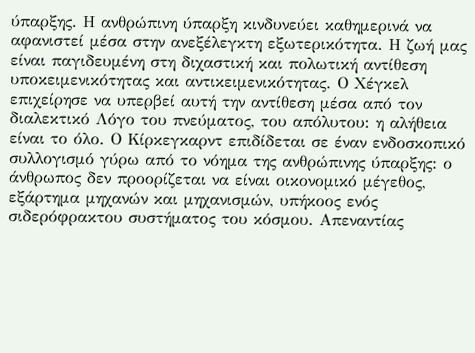ύπαρξης. Η ανθρώπινη ύπαρξη κινδυνεύει καθημερινά να αφανιστεί μέσα στην ανεξέλεγκτη εξωτερικότητα. Η ζωή μας είναι παγιδευμένη στη διχαστική και πολωτική αντίθεση υποκειμενικότητας και αντικειμενικότητας. Ο Χέγκελ επιχείρησε να υπερβεί αυτή την αντίθεση μέσα από τον διαλεκτικό Λόγο του πνεύματος, του απόλυτου: η αλήθεια είναι το όλο. Ο Κίρκεγκαρντ επιδίδεται σε έναν ενδοσκοπικό συλλογισμό γύρω από το νόημα της ανθρώπινης ύπαρξης: ο άνθρωπος δεν προορίζεται να είναι οικονομικό μέγεθος, εξάρτημα μηχανών και μηχανισμών, υπήκοος ενός σιδερόφρακτου συστήματος του κόσμου. Απεναντίας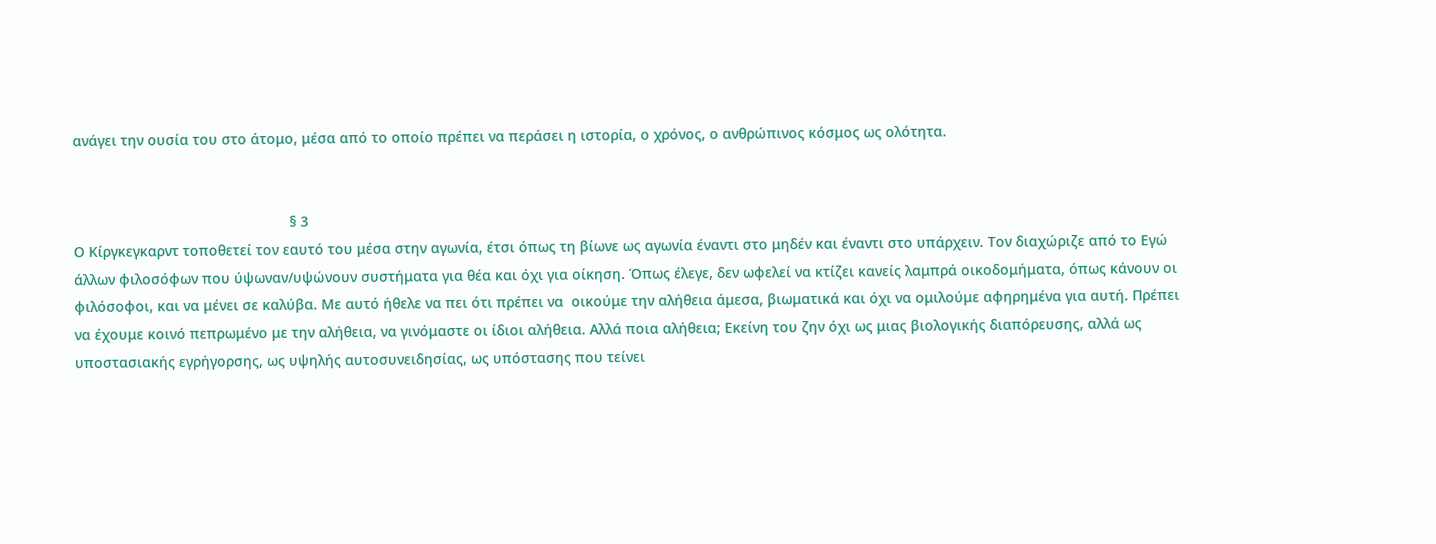ανάγει την ουσία του στο άτομο, μέσα από το οποίο πρέπει να περάσει η ιστορία, ο χρόνος, ο ανθρώπινος κόσμος ως ολότητα.


                                                      § 3
Ο Κίργκεγκαρντ τοποθετεί τον εαυτό του μέσα στην αγωνία, έτσι όπως τη βίωνε ως αγωνία έναντι στο μηδέν και έναντι στο υπάρχειν. Τον διαχώριζε από το Εγώ άλλων φιλοσόφων που ύψωναν/υψώνουν συστήματα για θέα και όχι για οίκηση. Όπως έλεγε, δεν ωφελεί να κτίζει κανείς λαμπρά οικοδομήματα, όπως κάνουν οι φιλόσοφοι, και να μένει σε καλύβα. Με αυτό ήθελε να πει ότι πρέπει να  οικούμε την αλήθεια άμεσα, βιωματικά και όχι να ομιλούμε αφηρημένα για αυτή. Πρέπει να έχουμε κοινό πεπρωμένο με την αλήθεια, να γινόμαστε οι ίδιοι αλήθεια. Αλλά ποια αλήθεια; Εκείνη του ζην όχι ως μιας βιολογικής διαπόρευσης, αλλά ως υποστασιακής εγρήγορσης, ως υψηλής αυτοσυνειδησίας, ως υπόστασης που τείνει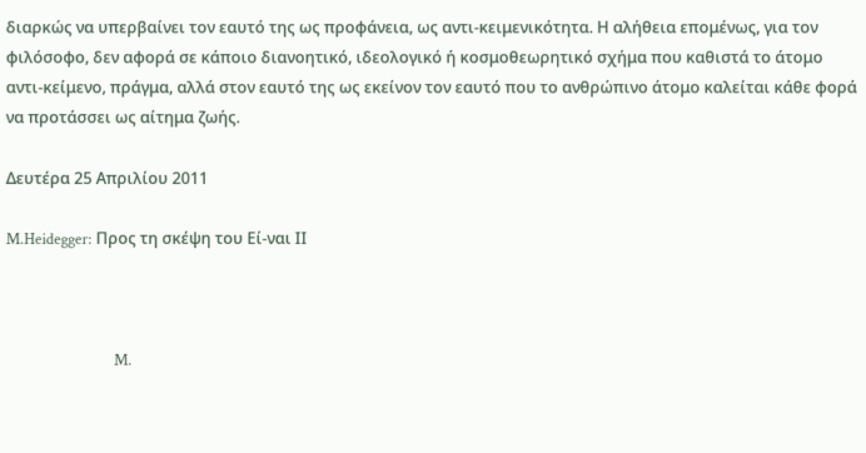διαρκώς να υπερβαίνει τον εαυτό της ως προφάνεια, ως αντι-κειμενικότητα. Η αλήθεια επομένως, για τον φιλόσοφο, δεν αφορά σε κάποιο διανοητικό, ιδεολογικό ή κοσμοθεωρητικό σχήμα που καθιστά το άτομο αντι-κείμενο, πράγμα, αλλά στον εαυτό της ως εκείνον τον εαυτό που το ανθρώπινο άτομο καλείται κάθε φορά να προτάσσει ως αίτημα ζωής.

Δευτέρα 25 Απριλίου 2011

M.Heidegger: Προς τη σκέψη του Εί-ναι ΙΙ



                           M.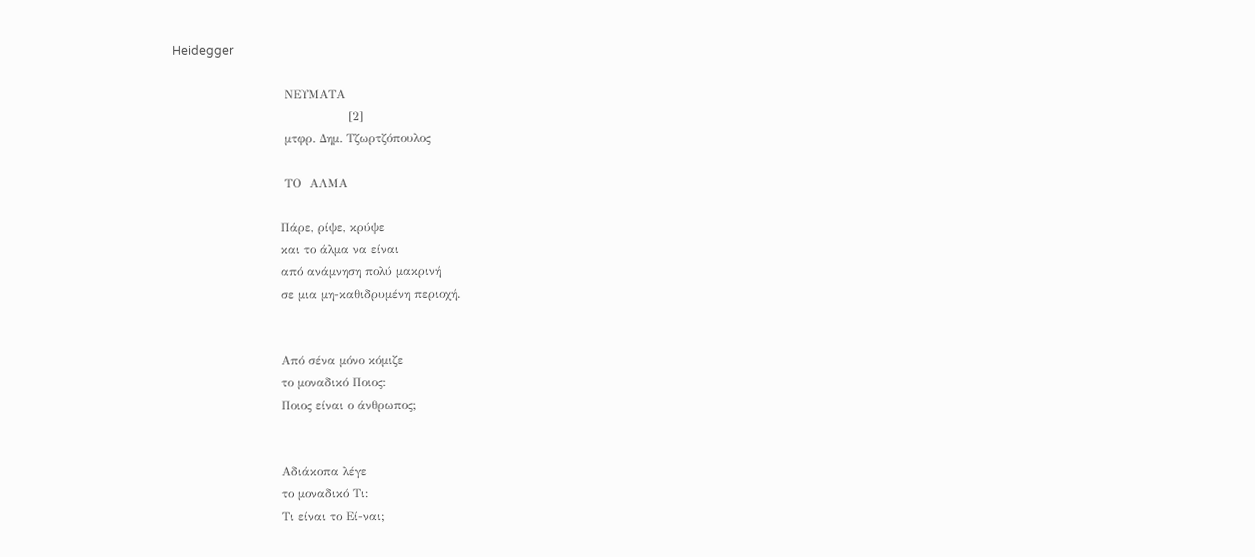Heidegger

                            ΝΕΥΜΑΤΑ
                                            [2]
                            μτφρ. Δημ. Τζωρτζόπουλος

                            ΤΟ  ΑΛΜΑ

                           Πάρε, ρίψε, κρύψε
                           και το άλμα να είναι
                           από ανάμνηση πολύ μακρινή
                           σε μια μη-καθιδρυμένη περιοχή.


                           Από σένα μόνο κόμιζε
                           το μοναδικό Ποιος:
                           Ποιος είναι ο άνθρωπος;


                           Αδιάκοπα λέγε
                           το μοναδικό Τι:
                           Τι είναι το Εί-ναι;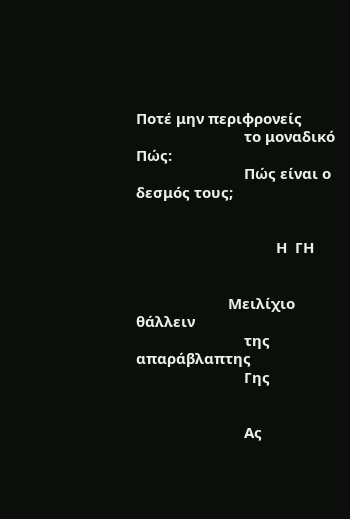Ποτέ μην περιφρονείς
                           το μοναδικό Πώς:
                           Πώς είναι ο δεσμός τους;


                                   Η  ΓΗ


                       Μειλίχιο θάλλειν
                           της απαράβλαπτης
                           Γης


                           Ας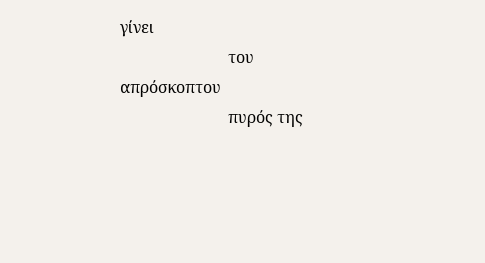γίνει
                           του απρόσκοπτου
                           πυρός της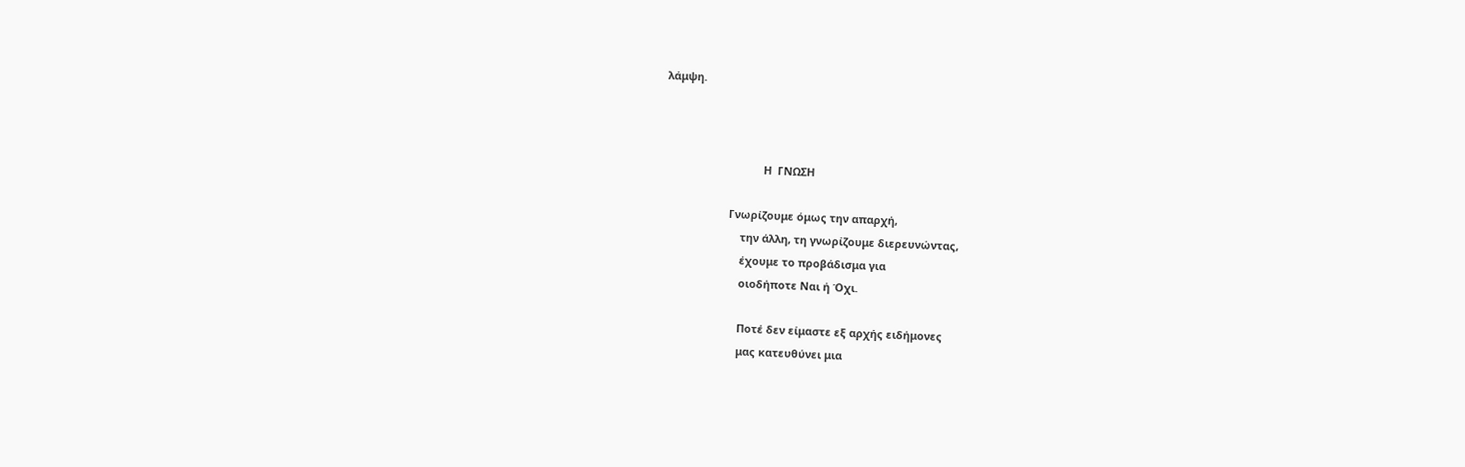λάμψη.



                                 Η  ΓΝΩΣΗ

                      Γνωρίζουμε όμως την απαρχή,
                          την άλλη, τη γνωρίζουμε διερευνώντας,
                          έχουμε το προβάδισμα για
                          οιοδήποτε Ναι ή Όχι.

                          Ποτέ δεν είμαστε εξ αρχής ειδήμονες
                          μας κατευθύνει μια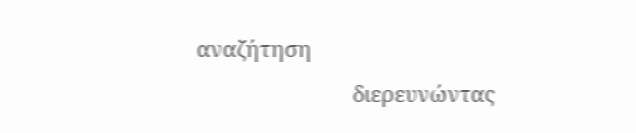αναζήτηση
                          διερευνώντας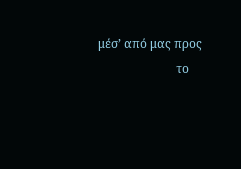μέσ’ από μας προς
                          το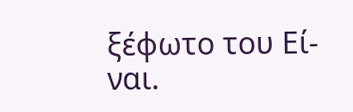ξέφωτο του Εί-ναι.